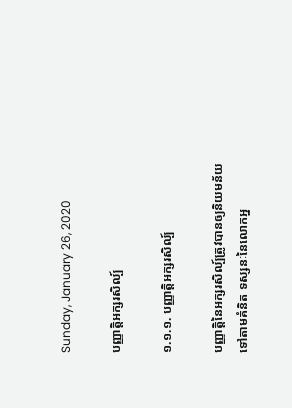Sunday, January 26, 2020

បញ្ញាត្តិអក្សរសិល្ប៍

១.១.១. បញ្ញាត្តិអក្សរសិល្ប៍

បញ្ញាត្តិនៃអក្សរសិល្ប៍ត្រូវបានឲ្យនិយមន័យទៅតាមគំនិត ទស្សនៈនៃលោកអ្ន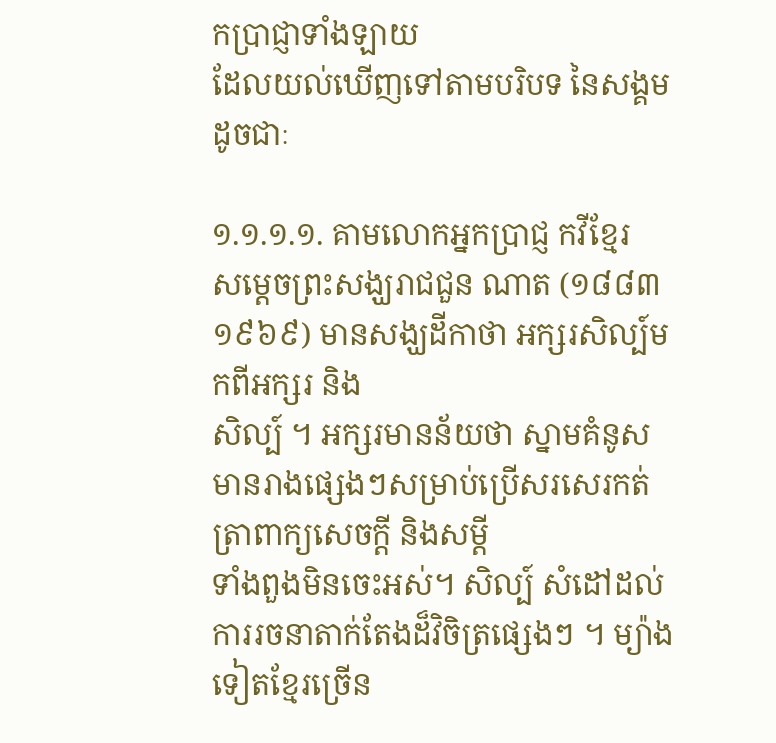កប្រាជ្ញាទាំងឡាយ
ដែលយល់ឃើញទៅតាមបរិបទ នៃសង្គមដូចជាៈ

១.១.១.១. គាមលោកអ្នកប្រាជ្ញ កវីខ្មែរ
សម្តេចព្រះសង្ឃរាជជួន ណាត (១៨៨៣ ១៩៦៩) មានសង្ឃដីកាថា អក្សរសិល្ប៍មកពីអក្សរ និង
សិល្ប៍ ។ អក្សរមានន័យថា ស្នាមគំនូសមានរាងផ្សេងៗសម្រាប់ប្រើសរសេរកត់ត្រាពាក្យសេចក្តី និងសម្តី
ទាំងពួងមិនចេះអស់។ សិល្ប៍ សំដៅដល់ការរចនាតាក់តែងដ៏វិចិត្រផ្សេងៗ ។ ម្យ៉ាងទៀតខ្មែរច្រើន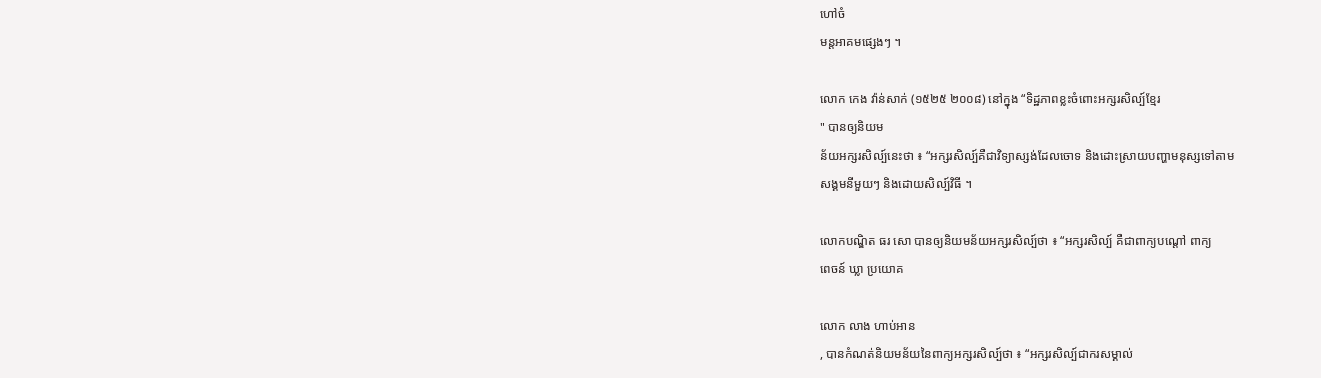ហៅចំ
មន្តអាគមផ្សេងៗ ។

លោក កេង វ៉ាន់សាក់ (១៥២៥ ២០០៨) នៅក្នុង “ទិដ្ឋភាពខ្លះចំពោះអក្សរសិល្ប៍ខ្មែរ
" បានឲ្យនិយម
ន័យអក្សរសិល្ប៍នេះថា ៖ “អក្សរសិល្ប៍គឺជាវិទ្យាស្សង់ដែលចោទ និងដោះស្រាយបញ្ហាមនុស្សទៅតាម
សង្គមនីមួយៗ និងដោយសិល្ប៍វិធី ។

លោកបណ្ឌិត ធរ សោ បានឲ្យនិយមន័យអក្សរសិល្ប៍ថា ៖ “អក្សរសិល្ប៍ គឺជាពាក្យបណ្ដៅ ពាក្យ
ពេចន៍ ឃ្លា ប្រយោគ

លោក លាង ហាប់អាន
, បានកំណត់និយមន័យនៃពាក្យអក្សរសិល្ប៍ថា ៖ “អក្សរសិល្ប៍ជាករសម្គាល់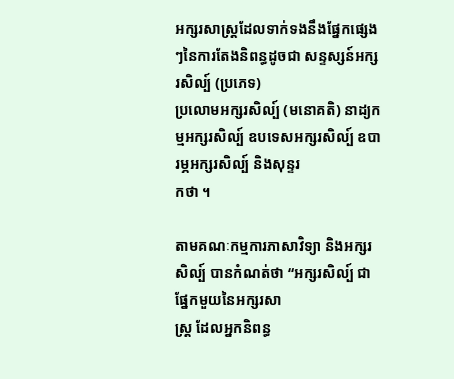អក្សរសាស្ត្រដែលទាក់ទងនឹងផ្នែកផ្សេងៗនៃការតែងនិពន្ធដូចជា សន្ទស្សន៍អក្សរសិល្ប៍ (ប្រភេទ)
ប្រលោមអក្សរសិល្ប៍ (មនោគតិ) នាដ្យកម្មអក្សរសិល្ប៍ ឧបទេសអក្សរសិល្ប៍ ឧបារម្ភអក្សរសិល្ប៍ និងសុន្ទរ
កថា ។

តាមគណៈកម្មការភាសាវិទ្យា និងអក្សរសិល្ប៍ បានកំណត់ថា “អក្សរសិល្ប៍ ជាផ្នែកមួយនៃអក្សរសា
ស្ត្រ ដែលអ្នកនិពន្ធ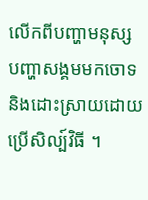លើកពីបញ្ហាមនុស្ស បញ្ហាសង្គមមកចោទនិងដោះស្រាយដោយប្រើសិល្ប៍វិធី ។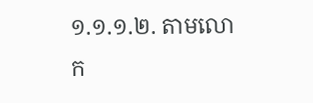១.១.១.២. តាមលោក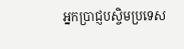អ្នកប្រាជ្ញបស្ចិមប្រទេស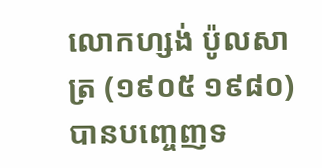លោកហ្សង់ ប៉ូលសាត្រ (១៩០៥ ១៩៨០) បានបញ្ចេញទ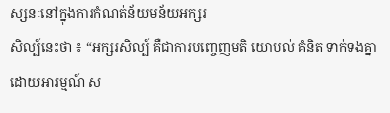ស្សនៈនៅក្នុងការកំណត់ន័យមន័យអក្សរ
សិល្ប៍នេះថា ៖ “អក្សរសិល្ប៍ គឺជាការបញ្ចេញមតិ យោបល់ គំនិត ទាក់ទងគ្នាដោយអារម្មណ៍ ស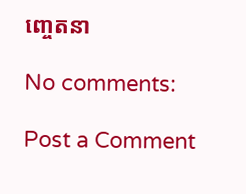ញ្ចេតនា

No comments:

Post a Comment